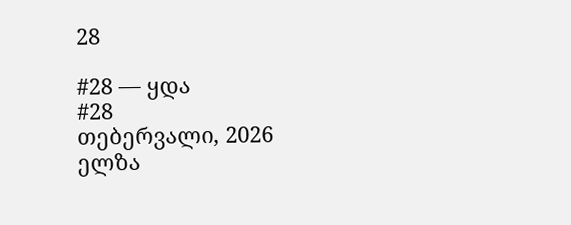28

#28 — ყდა
#28
თებერვალი, 2026
ელზა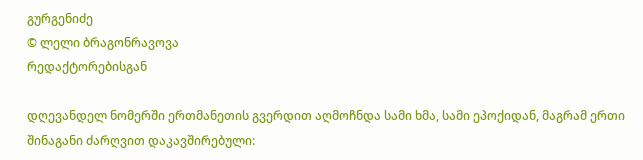გურგენიძე
© ლელი ბრაგონრავოვა
რედაქტორებისგან

დღევანდელ ნომერში ერთმანეთის გვერდით აღმოჩნდა სამი ხმა, სამი ეპოქიდან, მაგრამ ერთი შინაგანი ძარღვით დაკავშირებული: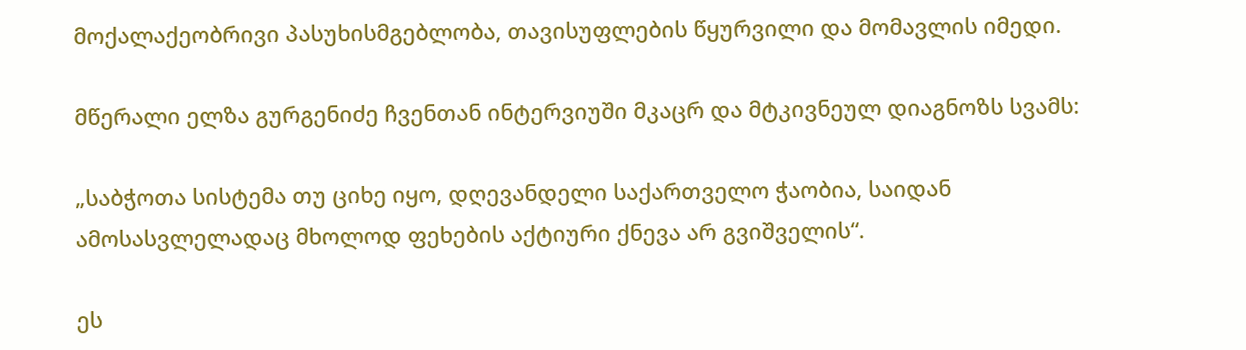მოქალაქეობრივი პასუხისმგებლობა, თავისუფლების წყურვილი და მომავლის იმედი.

მწერალი ელზა გურგენიძე ჩვენთან ინტერვიუში მკაცრ და მტკივნეულ დიაგნოზს სვამს:

„საბჭოთა სისტემა თუ ციხე იყო, დღევანდელი საქართველო ჭაობია, საიდან ამოსასვლელადაც მხოლოდ ფეხების აქტიური ქნევა არ გვიშველის“.

ეს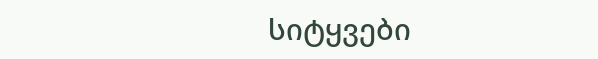სიტყვები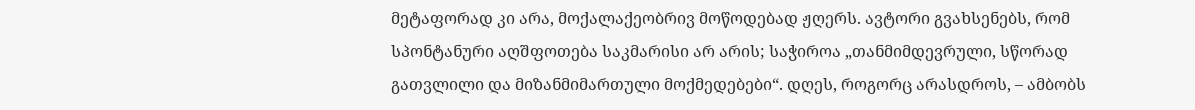მეტაფორად კი არა, მოქალაქეობრივ მოწოდებად ჟღერს. ავტორი გვახსენებს, რომ სპონტანური აღშფოთება საკმარისი არ არის; საჭიროა „თანმიმდევრული, სწორად გათვლილი და მიზანმიმართული მოქმედებები“. დღეს, როგორც არასდროს, – ამბობს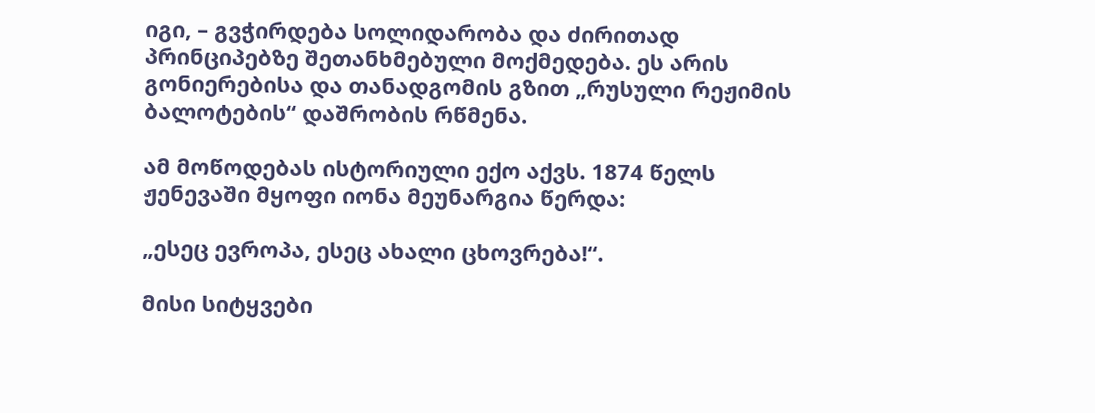იგი, – გვჭირდება სოლიდარობა და ძირითად პრინციპებზე შეთანხმებული მოქმედება. ეს არის გონიერებისა და თანადგომის გზით „რუსული რეჟიმის ბალოტების“ დაშრობის რწმენა.

ამ მოწოდებას ისტორიული ექო აქვს. 1874 წელს ჟენევაში მყოფი იონა მეუნარგია წერდა:

„ესეც ევროპა, ესეც ახალი ცხოვრება!“.

მისი სიტყვები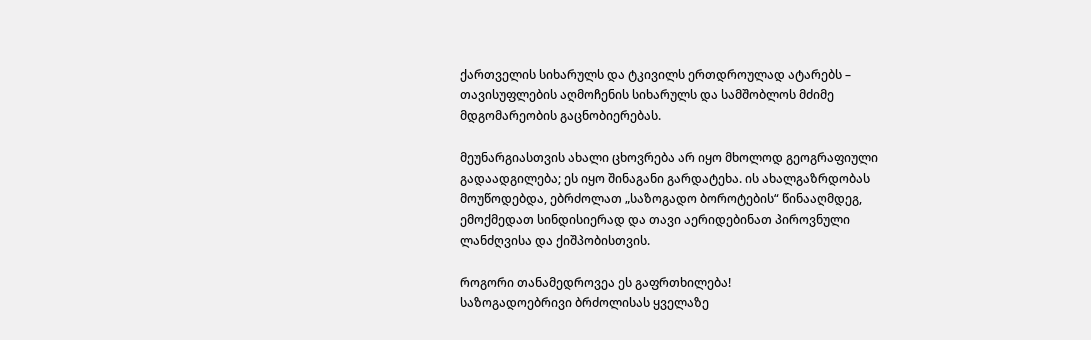ქართველის სიხარულს და ტკივილს ერთდროულად ატარებს – თავისუფლების აღმოჩენის სიხარულს და სამშობლოს მძიმე მდგომარეობის გაცნობიერებას.

მეუნარგიასთვის ახალი ცხოვრება არ იყო მხოლოდ გეოგრაფიული გადაადგილება; ეს იყო შინაგანი გარდატეხა. ის ახალგაზრდობას მოუწოდებდა, ებრძოლათ „საზოგადო ბოროტების“ წინააღმდეგ, ემოქმედათ სინდისიერად და თავი აერიდებინათ პიროვნული ლანძღვისა და ქიშპობისთვის.

როგორი თანამედროვეა ეს გაფრთხილება!
საზოგადოებრივი ბრძოლისას ყველაზე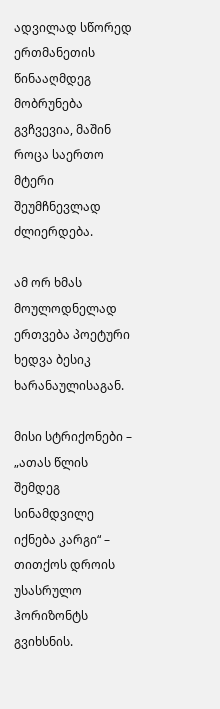ადვილად სწორედ ერთმანეთის წინააღმდეგ მობრუნება გვჩვევია, მაშინ როცა საერთო მტერი შეუმჩნევლად ძლიერდება.

ამ ორ ხმას მოულოდნელად ერთვება პოეტური ხედვა ბესიკ ხარანაულისაგან.

მისი სტრიქონები – „ათას წლის შემდეგ სინამდვილე იქნება კარგი“ – თითქოს დროის უსასრულო ჰორიზონტს გვიხსნის.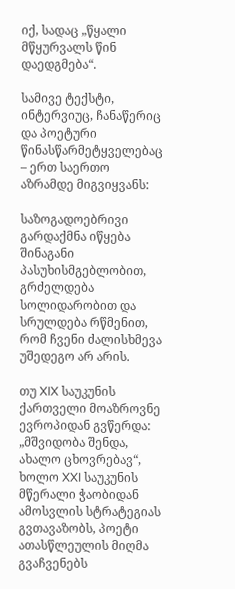იქ, სადაც „წყალი მწყურვალს წინ დაედგმება“.

სამივე ტექსტი, ინტერვიუც, ჩანაწერიც და პოეტური წინასწარმეტყველებაც – ერთ საერთო აზრამდე მიგვიყვანს:

საზოგადოებრივი გარდაქმნა იწყება შინაგანი პასუხისმგებლობით, გრძელდება სოლიდარობით და სრულდება რწმენით, რომ ჩვენი ძალისხმევა უშედეგო არ არის.

თუ XIX საუკუნის ქართველი მოაზროვნე ევროპიდან გვწერდა: „მშვიდობა შენდა, ახალო ცხოვრებავ“, ხოლო XXI საუკუნის მწერალი ჭაობიდან ამოსვლის სტრატეგიას გვთავაზობს, პოეტი ათასწლეულის მიღმა გვაჩვენებს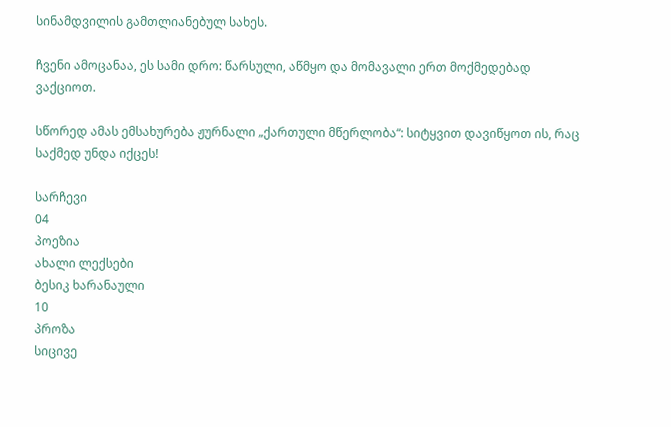სინამდვილის გამთლიანებულ სახეს.

ჩვენი ამოცანაა, ეს სამი დრო: წარსული, აწმყო და მომავალი ერთ მოქმედებად ვაქციოთ.

სწორედ ამას ემსახურება ჟურნალი „ქართული მწერლობა“: სიტყვით დავიწყოთ ის, რაც საქმედ უნდა იქცეს!

სარჩევი
04
პოეზია
ახალი ლექსები
ბესიკ ხარანაული
10
პროზა
სიცივე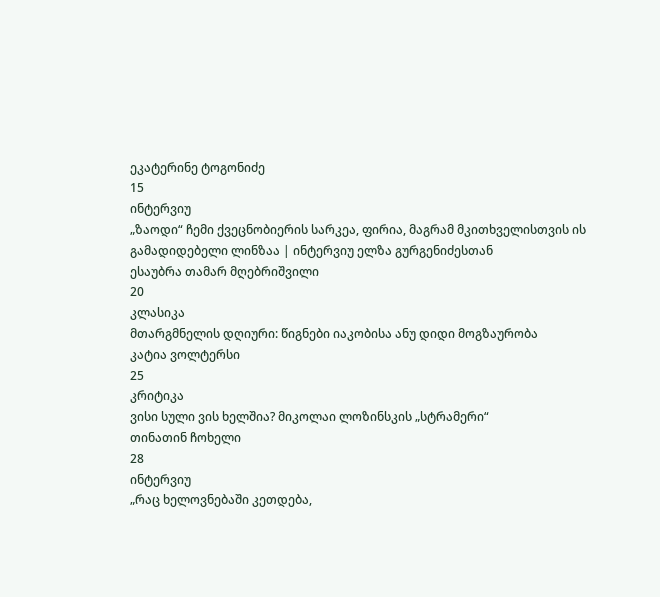ეკატერინე ტოგონიძე
15
ინტერვიუ
„ზაოდი“ ჩემი ქვეცნობიერის სარკეა, ფირია, მაგრამ მკითხველისთვის ის გამადიდებელი ლინზაა | ინტერვიუ ელზა გურგენიძესთან
ესაუბრა თამარ მღებრიშვილი
20
კლასიკა
მთარგმნელის დღიური: წიგნები იაკობისა ანუ დიდი მოგზაურობა
კატია ვოლტერსი
25
კრიტიკა
ვისი სული ვის ხელშია? მიკოლაი ლოზინსკის „სტრამერი“
თინათინ ჩოხელი
28
ინტერვიუ
„რაც ხელოვნებაში კეთდება,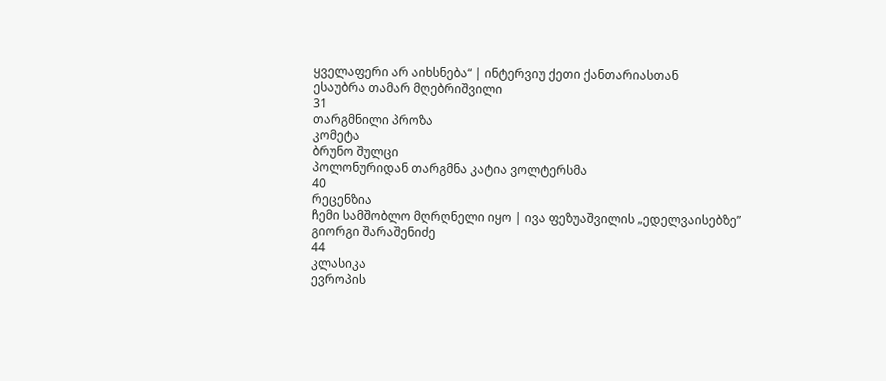ყველაფერი არ აიხსნება“ | ინტერვიუ ქეთი ქანთარიასთან
ესაუბრა თამარ მღებრიშვილი
31
თარგმნილი პროზა
კომეტა
ბრუნო შულცი
პოლონურიდან თარგმნა კატია ვოლტერსმა
40
რეცენზია
ჩემი სამშობლო მღრღნელი იყო | ივა ფეზუაშვილის „ედელვაისებზე”
გიორგი შარაშენიძე
44
კლასიკა
ევროპის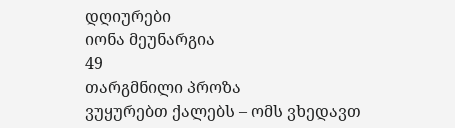დღიურები
იონა მეუნარგია
49
თარგმნილი პროზა
ვუყურებთ ქალებს – ომს ვხედავთ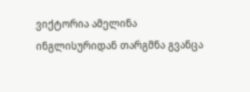ვიქტორია ამელინა
ინგლისურიდან თარგმნა გვანცა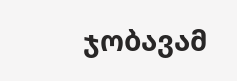ჯობავამ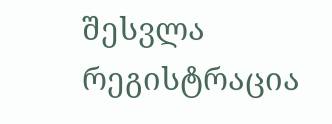შესვლა
რეგისტრაცია